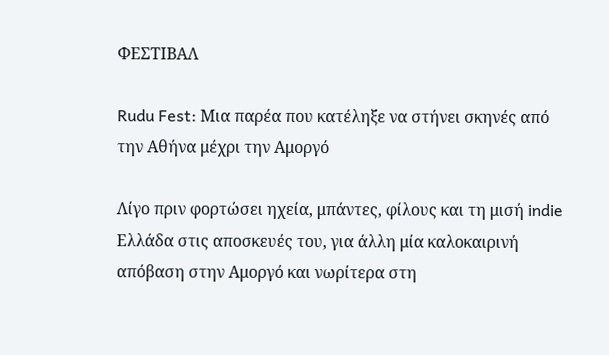ΦΕΣΤΙΒΑΛ

Rudu Fest: Μια παρέα που κατέληξε να στήνει σκηνές από την Αθήνα μέχρι την Αμοργό

Λίγο πριν φορτώσει ηχεία, μπάντες, φίλους και τη μισή indie Ελλάδα στις αποσκευές του, για άλλη μία καλοκαιρινή απόβαση στην Αμοργό και νωρίτερα στη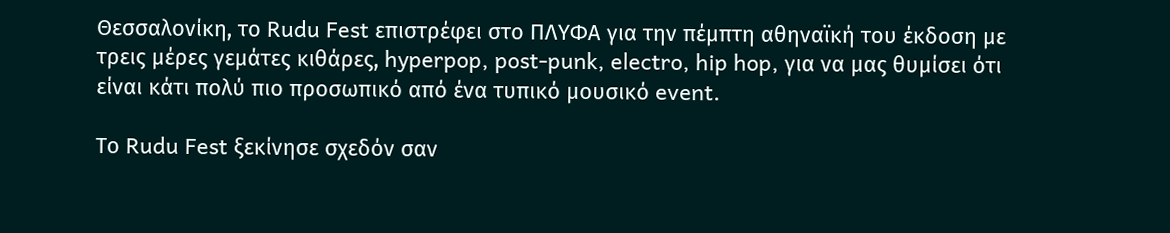Θεσσαλονίκη, το Rudu Fest επιστρέφει στο ΠΛΥΦΑ για την πέμπτη αθηναϊκή του έκδοση με τρεις μέρες γεμάτες κιθάρες, hyperpop, post-punk, electro, hip hop, για να μας θυμίσει ότι είναι κάτι πολύ πιο προσωπικό από ένα τυπικό μουσικό event.

Το Rudu Fest ξεκίνησε σχεδόν σαν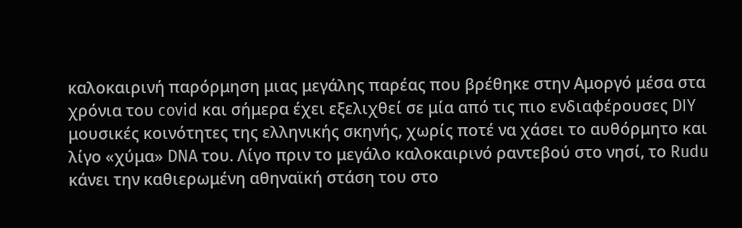καλοκαιρινή παρόρμηση μιας μεγάλης παρέας που βρέθηκε στην Αμοργό μέσα στα χρόνια του covid και σήμερα έχει εξελιχθεί σε μία από τις πιο ενδιαφέρουσες DIY μουσικές κοινότητες της ελληνικής σκηνής, χωρίς ποτέ να χάσει το αυθόρμητο και λίγο «χύμα» DNA του. Λίγο πριν το μεγάλο καλοκαιρινό ραντεβού στο νησί, το Rudu κάνει την καθιερωμένη αθηναϊκή στάση του στο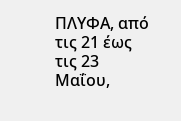ΠΛΥΦΑ, από τις 21 έως τις 23 Μαΐου,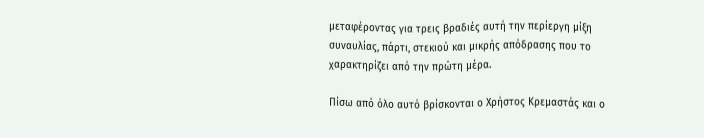μεταφέροντας για τρεις βραδιές αυτή την περίεργη μίξη συναυλίας, πάρτι, στεκιού και μικρής απόδρασης που το χαρακτηρίζει από την πρώτη μέρα.

Πίσω από όλο αυτό βρίσκονται ο Χρήστος Κρεμαστάς και ο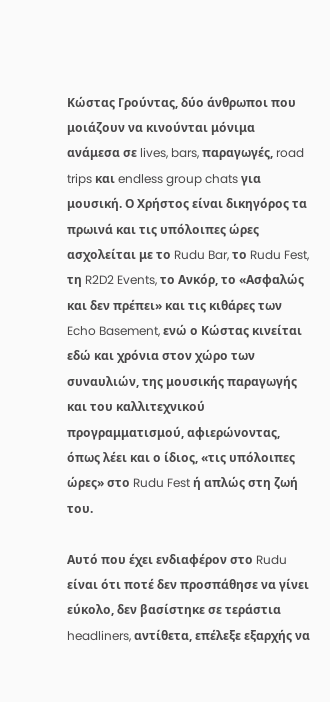Κώστας Γρούντας, δύο άνθρωποι που μοιάζουν να κινούνται μόνιμα ανάμεσα σε lives, bars, παραγωγές, road trips και endless group chats για μουσική. Ο Χρήστος είναι δικηγόρος τα πρωινά και τις υπόλοιπες ώρες ασχολείται με το Rudu Bar, το Rudu Fest, τη R2D2 Events, το Ανκόρ, το «Ασφαλώς και δεν πρέπει» και τις κιθάρες των Echo Basement, ενώ ο Κώστας κινείται εδώ και χρόνια στον χώρο των συναυλιών, της μουσικής παραγωγής και του καλλιτεχνικού προγραμματισμού, αφιερώνοντας, όπως λέει και ο ίδιος, «τις υπόλοιπες ώρες» στο Rudu Fest ή απλώς στη ζωή του.

Αυτό που έχει ενδιαφέρον στο Rudu είναι ότι ποτέ δεν προσπάθησε να γίνει εύκολο, δεν βασίστηκε σε τεράστια headliners, αντίθετα, επέλεξε εξαρχής να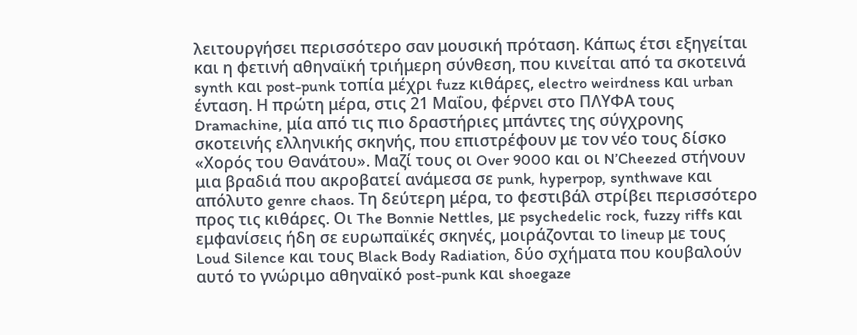λειτουργήσει περισσότερο σαν μουσική πρόταση. Κάπως έτσι εξηγείται και η φετινή αθηναϊκή τριήμερη σύνθεση, που κινείται από τα σκοτεινά synth και post-punk τοπία μέχρι fuzz κιθάρες, electro weirdness και urban ένταση. Η πρώτη μέρα, στις 21 Μαΐου, φέρνει στο ΠΛΥΦΑ τους Dramachine, μία από τις πιο δραστήριες μπάντες της σύγχρονης σκοτεινής ελληνικής σκηνής, που επιστρέφουν με τον νέο τους δίσκο «Χορός του Θανάτου». Μαζί τους οι Over 9000 και οι N’Cheezed στήνουν μια βραδιά που ακροβατεί ανάμεσα σε punk, hyperpop, synthwave και απόλυτο genre chaos. Τη δεύτερη μέρα, το φεστιβάλ στρίβει περισσότερο προς τις κιθάρες. Οι The Bonnie Nettles, με psychedelic rock, fuzzy riffs και εμφανίσεις ήδη σε ευρωπαϊκές σκηνές, μοιράζονται το lineup με τους Loud Silence και τους Black Body Radiation, δύο σχήματα που κουβαλούν αυτό το γνώριμο αθηναϊκό post-punk και shoegaze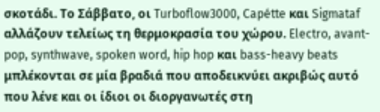σκοτάδι. Το Σάββατο, οι Turboflow3000, Capétte και Sigmataf αλλάζουν τελείως τη θερμοκρασία του χώρου. Electro, avant-pop, synthwave, spoken word, hip hop και bass-heavy beats μπλέκονται σε μία βραδιά που αποδεικνύει ακριβώς αυτό που λένε και οι ίδιοι οι διοργανωτές στη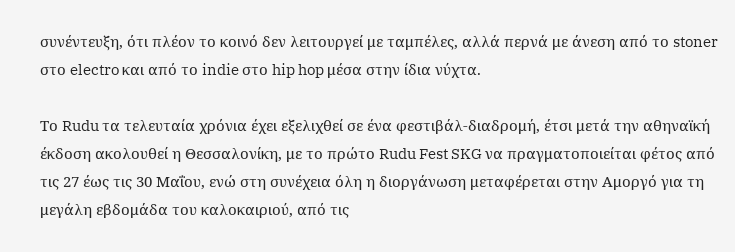συνέντευξη, ότι πλέον το κοινό δεν λειτουργεί με ταμπέλες, αλλά περνά με άνεση από το stoner στο electro και από το indie στο hip hop μέσα στην ίδια νύχτα.

Το Rudu τα τελευταία χρόνια έχει εξελιχθεί σε ένα φεστιβάλ-διαδρομή, έτσι μετά την αθηναϊκή έκδοση ακολουθεί η Θεσσαλονίκη, με το πρώτο Rudu Fest SKG να πραγματοποιείται φέτος από τις 27 έως τις 30 Μαΐου, ενώ στη συνέχεια όλη η διοργάνωση μεταφέρεται στην Αμοργό για τη μεγάλη εβδομάδα του καλοκαιριού, από τις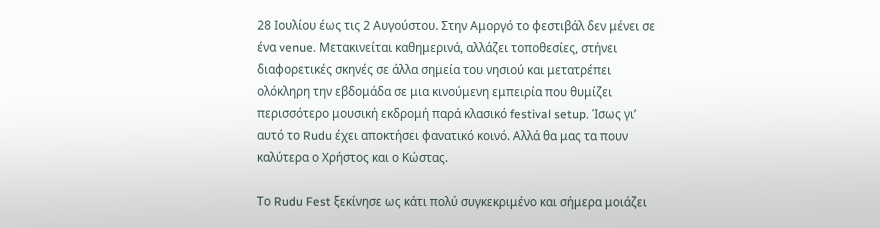28 Ιουλίου έως τις 2 Αυγούστου. Στην Αμοργό το φεστιβάλ δεν μένει σε ένα venue. Μετακινείται καθημερινά, αλλάζει τοποθεσίες, στήνει διαφορετικές σκηνές σε άλλα σημεία του νησιού και μετατρέπει ολόκληρη την εβδομάδα σε μια κινούμενη εμπειρία που θυμίζει περισσότερο μουσική εκδρομή παρά κλασικό festival setup. Ίσως γι’ αυτό το Rudu έχει αποκτήσει φανατικό κοινό. Αλλά θα μας τα πουν καλύτερα ο Χρήστος και ο Κώστας.

Το Rudu Fest ξεκίνησε ως κάτι πολύ συγκεκριμένο και σήμερα μοιάζει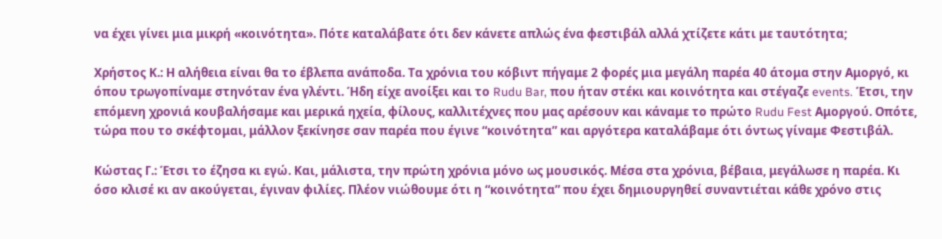να έχει γίνει μια μικρή «κοινότητα». Πότε καταλάβατε ότι δεν κάνετε απλώς ένα φεστιβάλ αλλά χτίζετε κάτι με ταυτότητα;

Χρήστος Κ.: Η αλήθεια είναι θα το έβλεπα ανάποδα. Τα χρόνια του κόβιντ πήγαμε 2 φορές μια μεγάλη παρέα 40 άτομα στην Αμοργό, κι όπου τρωγοπίναμε στηνόταν ένα γλέντι. Ήδη είχε ανοίξει και το Rudu Bar, που ήταν στέκι και κοινότητα και στέγαζε events. Έτσι, την επόμενη χρονιά κουβαλήσαμε και μερικά ηχεία, φίλους, καλλιτέχνες που μας αρέσουν και κάναμε το πρώτο Rudu Fest Αμοργού. Οπότε, τώρα που το σκέφτομαι, μάλλον ξεκίνησε σαν παρέα που έγινε “κοινότητα” και αργότερα καταλάβαμε ότι όντως γίναμε Φεστιβάλ.

Κώστας Γ.: Έτσι το έζησα κι εγώ. Και, μάλιστα, την πρώτη χρόνια μόνο ως μουσικός. Μέσα στα χρόνια, βέβαια, μεγάλωσε η παρέα. Κι όσο κλισέ κι αν ακούγεται, έγιναν φιλίες. Πλέον νιώθουμε ότι η “κοινότητα” που έχει δημιουργηθεί συναντιέται κάθε χρόνο στις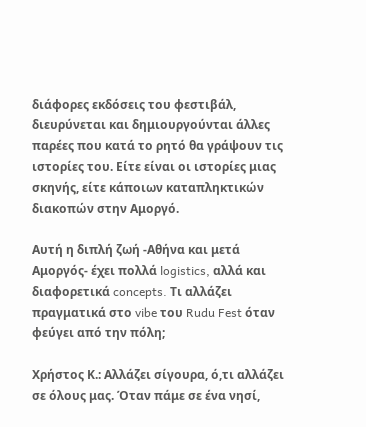διάφορες εκδόσεις του φεστιβάλ, διευρύνεται και δημιουργούνται άλλες παρέες που κατά το ρητό θα γράψουν τις ιστορίες του. Είτε είναι οι ιστορίες μιας σκηνής, είτε κάποιων καταπληκτικών διακοπών στην Αμοργό.

Αυτή η διπλή ζωή -Αθήνα και μετά Αμοργός- έχει πολλά logistics, αλλά και διαφορετικά concepts. Τι αλλάζει πραγματικά στο vibe του Rudu Fest όταν φεύγει από την πόλη;

Χρήστος Κ.: Αλλάζει σίγουρα, ό,τι αλλάζει σε όλους μας. Όταν πάμε σε ένα νησί,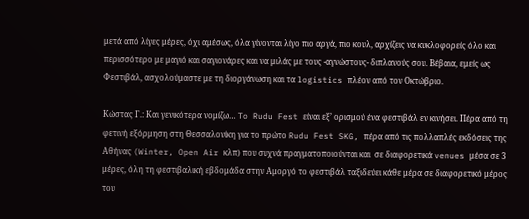μετά από λίγες μέρες, όχι αμέσως, όλα γίνονται λίγο πιο αργά, πιο κουλ, αρχίζεις να κυκλοφορείς όλο και περισσότερο με μαγιό και σαγιονάρες και να μιλάς με τους -αγνώστους- διπλανούς σου. Βέβαια, εμείς ως Φεστιβάλ, ασχολούμαστε με τη διοργάνωση και τα logistics πλέον από τον Οκτώβριο.

Κώστας Γ.: Και γενικότερα νομίζω… To Rudu Fest είναι εξ’ ορισμού ένα φεστιβάλ εν κινήσει. Πέρα από τη φετινή εξόρμηση στη Θεσσαλονίκη για το πρώτο Rudu Fest SKG, πέρα από τις πολλαπλές εκδόσεις της Αθήνας (Winter, Open Air κλπ) που συχνά πραγματοποιούνται και  σε διαφορετικά venues μέσα σε 3 μέρες, όλη τη φεστιβαλική εβδομάδα στην Αμοργό το φεστιβάλ ταξιδεύει κάθε μέρα σε διαφορετικό μέρος του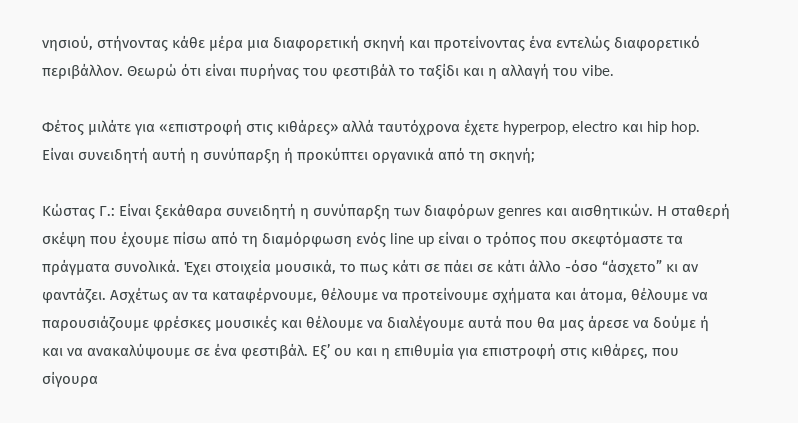νησιού, στήνοντας κάθε μέρα μια διαφορετική σκηνή και προτείνοντας ένα εντελώς διαφορετικό περιβάλλον. Θεωρώ ότι είναι πυρήνας του φεστιβάλ το ταξίδι και η αλλαγή του vibe.

Φέτος μιλάτε για «επιστροφή στις κιθάρες» αλλά ταυτόχρονα έχετε hyperpop, electro και hip hop. Είναι συνειδητή αυτή η συνύπαρξη ή προκύπτει οργανικά από τη σκηνή;

Κώστας Γ.: Είναι ξεκάθαρα συνειδητή η συνύπαρξη των διαφόρων genres και αισθητικών. Η σταθερή σκέψη που έχουμε πίσω από τη διαμόρφωση ενός line up είναι ο τρόπος που σκεφτόμαστε τα πράγματα συνολικά. Έχει στοιχεία μουσικά, το πως κάτι σε πάει σε κάτι άλλο -όσο “άσχετο” κι αν φαντάζει. Ασχέτως αν τα καταφέρνουμε, θέλουμε να προτείνουμε σχήματα και άτομα, θέλουμε να παρουσιάζουμε φρέσκες μουσικές και θέλουμε να διαλέγουμε αυτά που θα μας άρεσε να δούμε ή και να ανακαλύψουμε σε ένα φεστιβάλ. Εξ’ ου και η επιθυμία για επιστροφή στις κιθάρες, που σίγουρα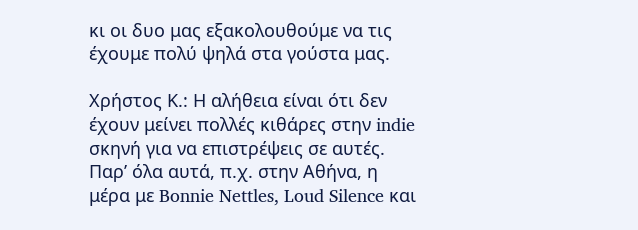κι οι δυο μας εξακολουθούμε να τις έχουμε πολύ ψηλά στα γούστα μας.

Χρήστος Κ.: Η αλήθεια είναι ότι δεν έχουν μείνει πολλές κιθάρες στην indie σκηνή για να επιστρέψεις σε αυτές. Παρ’ όλα αυτά, π.χ. στην Αθήνα, η μέρα με Bonnie Nettles, Loud Silence και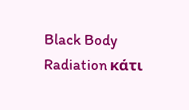Black Body Radiation κάτι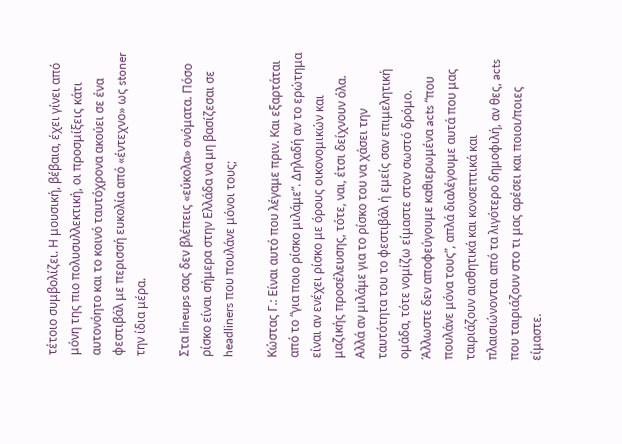τέτοιο συμβολίζει. Η μουσική, βέβαια, έχει γίνει από μόνη της πιο πολυσυλλεκτική, οι προσμίξεις κάτι αυτονόητο και το κοινό ταυτόχρονα ακούει σε ένα φεστιβάλ με περισσή ευκολία από «έντεχνο» ως stoner την ίδια μέρα.

Στα lineups σας δεν βλέπεις «εύκολα» ονόματα. Πόσο ρίσκο είναι σήμερα στην Ελλάδα να μη βασίζεσαι σε headliners που πουλάνε μόνοι τους;

Κώστας Γ.: Είναι αυτό που λέγαμε πριν. Και εξαρτάται από το “για ποιο ρίσκο μιλάμε”. Δηλαδή αν το ερώτημα είναι αν ενέχει ρίσκο με όρους οικονομικών και μαζικής προσέλευσης, τότε, ναι, έτσι δείχνουν όλα. Αλλά αν μιλάμε για το ρίσκο του να χάσει την ταυτότητα του το φεστιβάλ ή εμείς σαν επιμελητική ομάδα, τότε νομίζω είμαστε στον σωστό δρόμο. Άλλωστε δεν αποφεύγουμε καθιερωμένα acts “που πουλάνε μόνα τους”, απλά διαλέγουμε αυτά που μας ταιριάζουν αισθητικά και κονσεπτικά και πλαισιώνονται από τα λιγότερο δημοφιλή, αν θες, acts που ταιριάζουν στο τι μας αρέσει και ποιοι/ποιες είμαστε.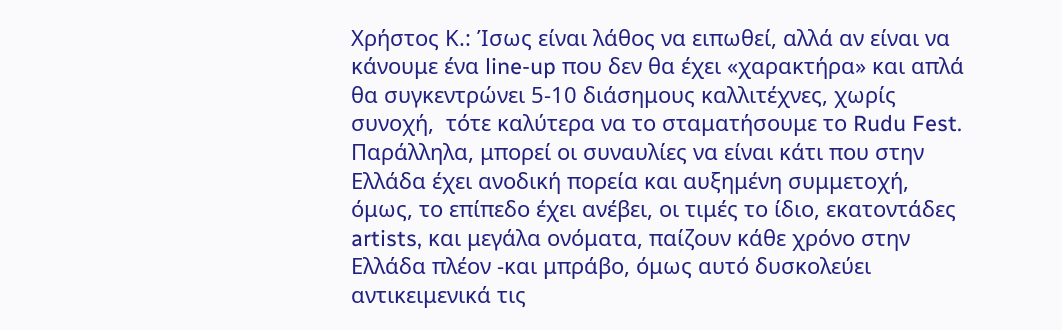Χρήστος Κ.: Ίσως είναι λάθος να ειπωθεί, αλλά αν είναι να κάνουμε ένα line-up που δεν θα έχει «χαρακτήρα» και απλά θα συγκεντρώνει 5-10 διάσημους καλλιτέχνες, χωρίς συνοχή,  τότε καλύτερα να το σταματήσουμε το Rudu Fest. Παράλληλα, μπορεί οι συναυλίες να είναι κάτι που στην Ελλάδα έχει ανοδική πορεία και αυξημένη συμμετοχή, όμως, το επίπεδο έχει ανέβει, οι τιμές το ίδιο, εκατοντάδες artists, και μεγάλα ονόματα, παίζουν κάθε χρόνο στην Ελλάδα πλέον -και μπράβο, όμως αυτό δυσκολεύει αντικειμενικά τις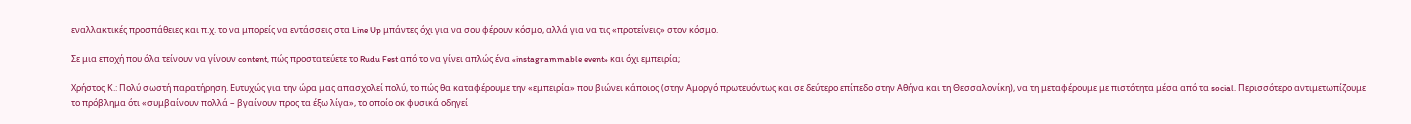εναλλακτικές προσπάθειες και π.χ. το να μπορείς να εντάσσεις στα Line Up μπάντες όχι για να σου φέρουν κόσμο, αλλά για να τις «προτείνεις» στον κόσμο.

Σε μια εποχή που όλα τείνουν να γίνουν content, πώς προστατεύετε το Rudu Fest από το να γίνει απλώς ένα «instagrammable event» και όχι εμπειρία;

Χρήστος Κ.: Πολύ σωστή παρατήρηση. Ευτυχώς για την ώρα μας απασχολεί πολύ, το πώς θα καταφέρουμε την «εμπειρία» που βιώνει κάποιος (στην Αμοργό πρωτευόντως και σε δεύτερο επίπεδο στην Αθήνα και τη Θεσσαλονίκη), να τη μεταφέρουμε με πιστότητα μέσα από τα social. Περισσότερο αντιμετωπίζουμε το πρόβλημα ότι «συμβαίνουν πολλά – βγαίνουν προς τα έξω λίγα», το οποίο οκ φυσικά οδηγεί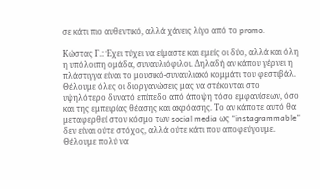σε κάτι πιο αυθεντικό, αλλά χάνεις λίγο από το promo.

Κώστας Γ.: Έχει τύχει να είμαστε και εμείς οι δύο, αλλά και όλη η υπόλοιπη ομάδα, συναυλιόφιλοι. Δηλαδή αν κάπου γέρνει η πλάστιγγα είναι το μουσικό-συναυλιακό κομμάτι του φεστιβάλ. Θέλουμε όλες οι διοργανώσεις μας να στέκονται στο υψηλότερο δυνατό επίπεδο από άποψη τόσο εμφανίσεων, όσο και της εμπειρίας θέασης και ακρόασης. Το αν κάποτε αυτό θα μεταφερθεί στον κόσμο των social media ως “instagrammable” δεν είναι ούτε στόχος, αλλά ούτε κάτι που αποφεύγουμε. Θέλουμε πολύ να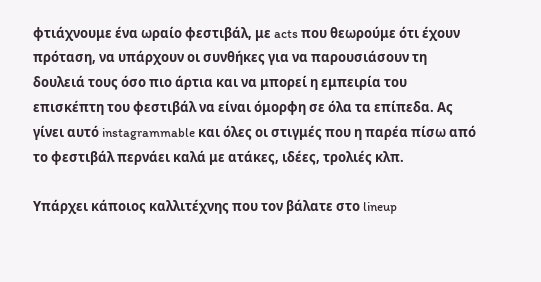φτιάχνουμε ένα ωραίο φεστιβάλ, με acts που θεωρούμε ότι έχουν πρόταση, να υπάρχουν οι συνθήκες για να παρουσιάσουν τη δουλειά τους όσο πιο άρτια και να μπορεί η εμπειρία του επισκέπτη του φεστιβάλ να είναι όμορφη σε όλα τα επίπεδα. Ας γίνει αυτό instagrammable και όλες οι στιγμές που η παρέα πίσω από το φεστιβάλ περνάει καλά με ατάκες, ιδέες, τρολιές κλπ.

Υπάρχει κάποιος καλλιτέχνης που τον βάλατε στο lineup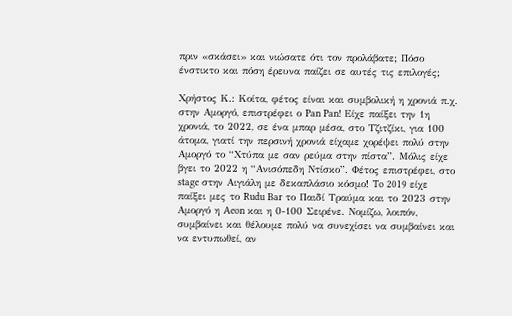πριν «σκάσει» και νιώσατε ότι τον προλάβατε; Πόσο ένστικτο και πόση έρευνα παίζει σε αυτές τις επιλογές;

Χρήστος Κ.: Κοίτα, φέτος είναι και συμβολική η χρονιά π.χ. στην Αμοργό, επιστρέφει ο Pan Pan! Είχε παίξει την 1η χρονιά, το 2022, σε ένα μπαρ μέσα, στο Τζιτζίκι, για 100 άτομα, γιατί την περσινή χρονιά είχαμε χορέψει πολύ στην Αμοργό το “Χτύπα με σαν ρεύμα στην πίστα”. Μόλις είχε βγει το 2022 η “Ανισόπεδη Ντίσκο”. Φέτος επιστρέφει, στο stage στην Αιγιάλη με δεκαπλάσιο κόσμο! To 2019 είχε παίξει μες το Rudu Bar το Παιδί Τραύμα και το 2023 στην Αμοργό η Aeon και η 0-100 Σειρένε. Νομίζω, λοιπόν, συμβαίνει και θέλουμε πολύ να συνεχίσει να συμβαίνει και να εντυπωθεί, αν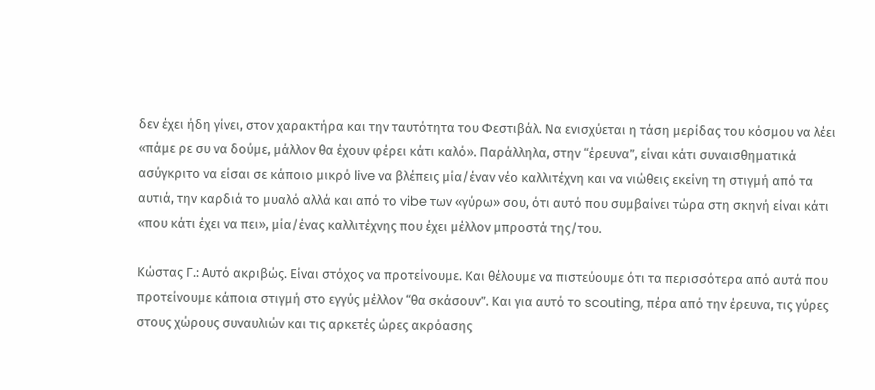δεν έχει ήδη γίνει, στον χαρακτήρα και την ταυτότητα του Φεστιβάλ. Να ενισχύεται η τάση μερίδας του κόσμου να λέει «πάμε ρε συ να δούμε, μάλλον θα έχουν φέρει κάτι καλό». Παράλληλα, στην “έρευνα”, είναι κάτι συναισθηματικά ασύγκριτο να είσαι σε κάποιο μικρό live να βλέπεις μία/έναν νέο καλλιτέχνη και να νιώθεις εκείνη τη στιγμή από τα αυτιά, την καρδιά το μυαλό αλλά και από το vibe των «γύρω» σου, ότι αυτό που συμβαίνει τώρα στη σκηνή είναι κάτι «που κάτι έχει να πει», μία/ένας καλλιτέχνης που έχει μέλλον μπροστά της/του.

Κώστας Γ.: Αυτό ακριβώς. Είναι στόχος να προτείνουμε. Και θέλουμε να πιστεύουμε ότι τα περισσότερα από αυτά που προτείνουμε κάποια στιγμή στο εγγύς μέλλον “θα σκάσουν”. Και για αυτό το scouting, πέρα από την έρευνα, τις γύρες στους χώρους συναυλιών και τις αρκετές ώρες ακρόασης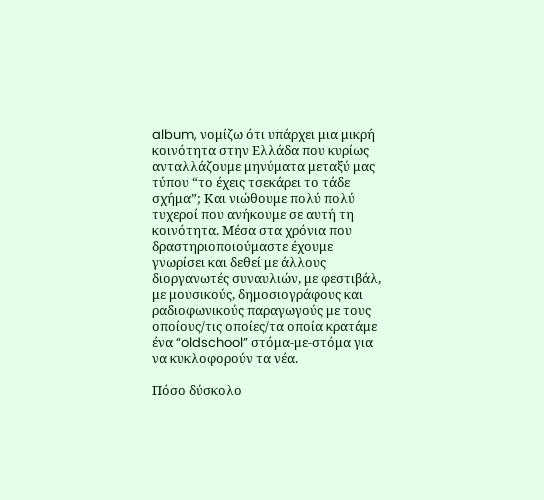album, νομίζω ότι υπάρχει μια μικρή κοινότητα στην Ελλάδα που κυρίως ανταλλάζουμε μηνύματα μεταξύ μας τύπου “το έχεις τσεκάρει το τάδε σχήμα”; Και νιώθουμε πολύ πολύ τυχεροί που ανήκουμε σε αυτή τη κοινότητα. Μέσα στα χρόνια που δραστηριοποιούμαστε έχουμε γνωρίσει και δεθεί με άλλους διοργανωτές συναυλιών, με φεστιβάλ, με μουσικούς, δημοσιογράφους και ραδιοφωνικούς παραγωγούς με τους οποίους/τις οποίες/τα οποία κρατάμε ένα “oldschool” στόμα-με-στόμα για να κυκλοφορούν τα νέα.

Πόσο δύσκολο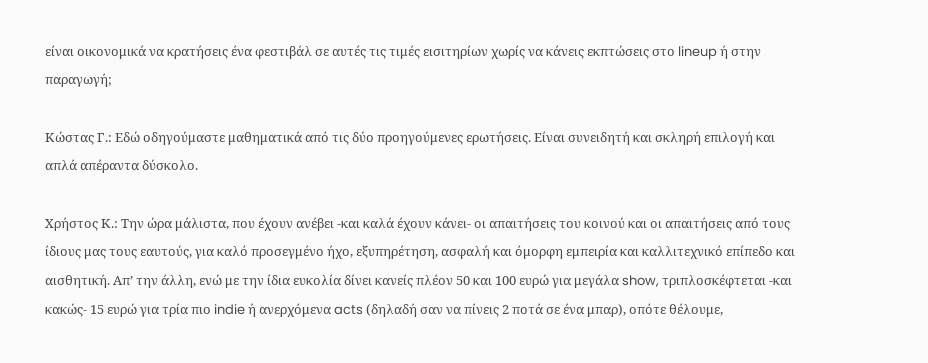είναι οικονομικά να κρατήσεις ένα φεστιβάλ σε αυτές τις τιμές εισιτηρίων χωρίς να κάνεις εκπτώσεις στο lineup ή στην παραγωγή;

Κώστας Γ.: Εδώ οδηγούμαστε μαθηματικά από τις δύο προηγούμενες ερωτήσεις. Είναι συνειδητή και σκληρή επιλογή και απλά απέραντα δύσκολο.

Χρήστος Κ.: Την ώρα μάλιστα, που έχουν ανέβει -και καλά έχουν κάνει- οι απαιτήσεις του κοινού και οι απαιτήσεις από τους ίδιους μας τους εαυτούς, για καλό προσεγμένο ήχο, εξυπηρέτηση, ασφαλή και όμορφη εμπειρία και καλλιτεχνικό επίπεδο και αισθητική. Απ’ την άλλη, ενώ με την ίδια ευκολία δίνει κανείς πλέον 50 και 100 ευρώ για μεγάλα show, τριπλοσκέφτεται -και κακώς- 15 ευρώ για τρία πιο indie ή ανερχόμενα acts (δηλαδή σαν να πίνεις 2 ποτά σε ένα μπαρ), οπότε θέλουμε,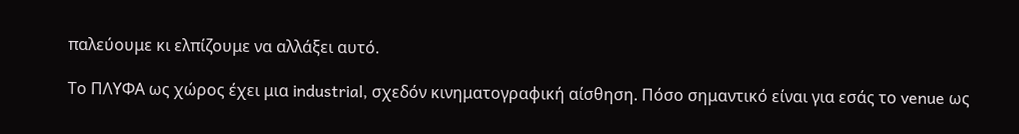παλεύουμε κι ελπίζουμε να αλλάξει αυτό.

Το ΠΛΥΦΑ ως χώρος έχει μια industrial, σχεδόν κινηματογραφική αίσθηση. Πόσο σημαντικό είναι για εσάς το venue ως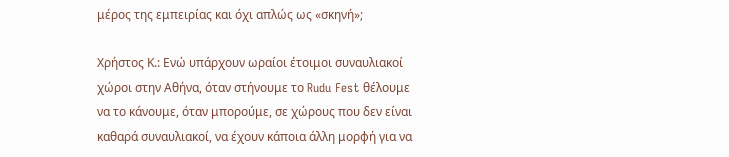μέρος της εμπειρίας και όχι απλώς ως «σκηνή»;

Χρήστος Κ.: Ενώ υπάρχουν ωραίοι έτοιμοι συναυλιακοί χώροι στην Αθήνα, όταν στήνουμε το Rudu Fest θέλουμε να το κάνουμε, όταν μπορούμε, σε χώρους που δεν είναι καθαρά συναυλιακοί, να έχουν κάποια άλλη μορφή για να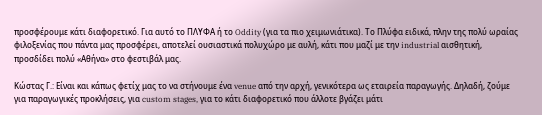προσφέρουμε κάτι διαφορετικό. Για αυτό το ΠΛΥΦΑ ή το Oddity (για τα πιο χειμωνιάτικα). Το Πλύφα ειδικά, πλην της πολύ ωραίας φιλοξενίας που πάντα μας προσφέρει, αποτελεί ουσιαστικά πολυχώρο με αυλή, κάτι που μαζί με την industrial αισθητική, προσδίδει πολύ «Αθήνα» στο φεστιβάλ μας.

Κώστας Γ.: Είναι και κάπως φετίχ μας το να στήνουμε ένα venue από την αρχή, γενικότερα ως εταιρεία παραγωγής. Δηλαδή, ζούμε για παραγωγικές προκλήσεις, για custom stages, για το κάτι διαφορετικό που άλλοτε βγάζει μάτι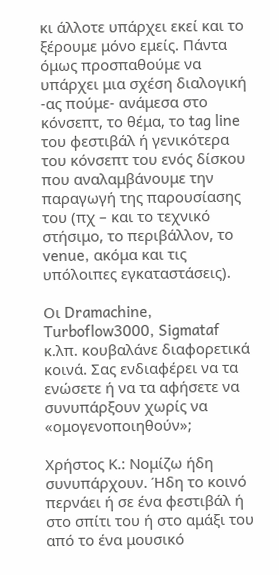κι άλλοτε υπάρχει εκεί και το ξέρουμε μόνο εμείς. Πάντα όμως προσπαθούμε να υπάρχει μια σχέση διαλογική -ας πούμε- ανάμεσα στο κόνσεπτ, το θέμα, το tag line του φεστιβάλ ή γενικότερα του κόνσεπτ του ενός δίσκου που αναλαμβάνουμε την παραγωγή της παρουσίασης του (πχ – και το τεχνικό στήσιμο, το περιβάλλον, το venue, ακόμα και τις υπόλοιπες εγκαταστάσεις).

Οι Dramachine, Turboflow3000, Sigmataf κ.λπ. κουβαλάνε διαφορετικά κοινά. Σας ενδιαφέρει να τα ενώσετε ή να τα αφήσετε να συνυπάρξουν χωρίς να «ομογενοποιηθούν»;

Χρήστος Κ.: Νομίζω ήδη συνυπάρχουν. Ήδη το κοινό περνάει ή σε ένα φεστιβάλ ή στο σπίτι του ή στο αμάξι του από το ένα μουσικό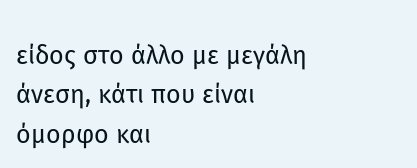είδος στο άλλο με μεγάλη άνεση, κάτι που είναι όμορφο και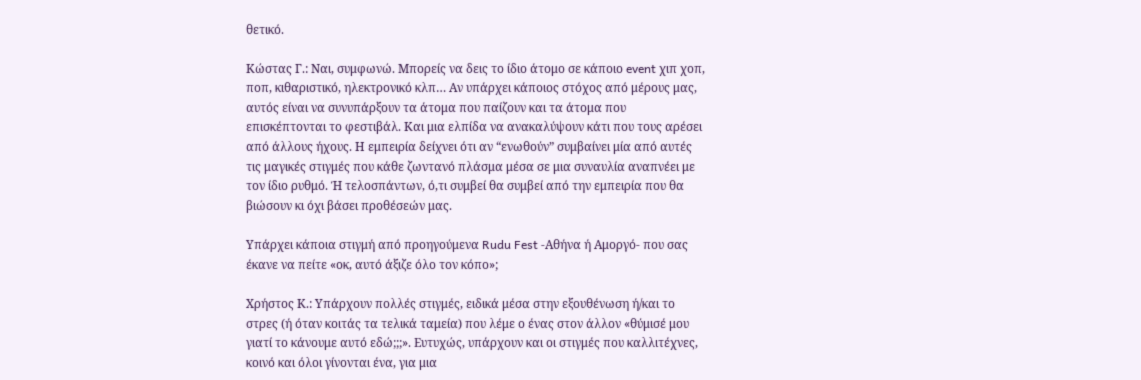θετικό.

Κώστας Γ.: Ναι, συμφωνώ. Μπορείς να δεις το ίδιο άτομο σε κάποιο event χιπ χοπ, ποπ, κιθαριστικό, ηλεκτρονικό κλπ… Αν υπάρχει κάποιος στόχος από μέρους μας, αυτός είναι να συνυπάρξουν τα άτομα που παίζουν και τα άτομα που επισκέπτονται το φεστιβάλ. Και μια ελπίδα να ανακαλύψουν κάτι που τους αρέσει από άλλους ήχους. Η εμπειρία δείχνει ότι αν “ενωθούν” συμβαίνει μία από αυτές τις μαγικές στιγμές που κάθε ζωντανό πλάσμα μέσα σε μια συναυλία αναπνέει με τον ίδιο ρυθμό. Ή τελοσπάντων, ό,τι συμβεί θα συμβεί από την εμπειρία που θα βιώσουν κι όχι βάσει προθέσεών μας.

Υπάρχει κάποια στιγμή από προηγούμενα Rudu Fest -Αθήνα ή Αμοργό- που σας έκανε να πείτε «οκ, αυτό άξιζε όλο τον κόπο»;

Χρήστος Κ.: Υπάρχουν πολλές στιγμές, ειδικά μέσα στην εξουθένωση ή/και το στρες (ή όταν κοιτάς τα τελικά ταμεία) που λέμε ο ένας στον άλλον «θύμισέ μου γιατί το κάνουμε αυτό εδώ;;;». Ευτυχώς, υπάρχουν και οι στιγμές που καλλιτέχνες, κοινό και όλοι γίνονται ένα, για μια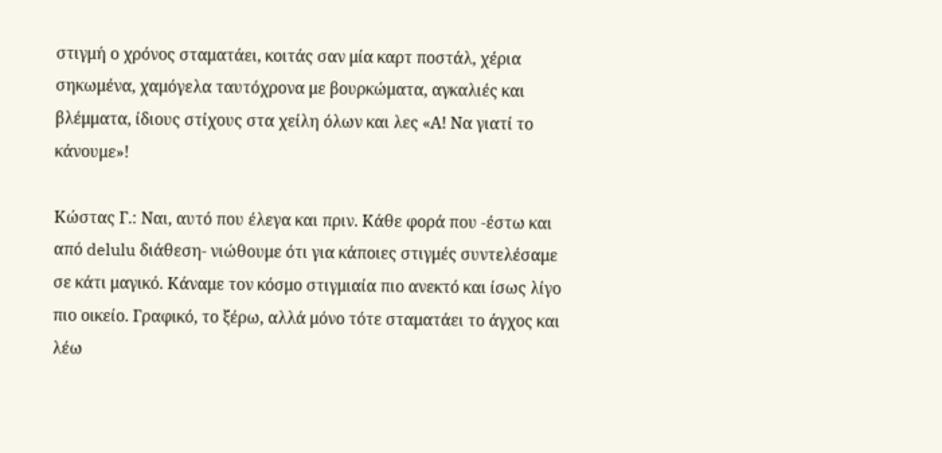στιγμή ο χρόνος σταματάει, κοιτάς σαν μία καρτ ποστάλ, χέρια σηκωμένα, χαμόγελα ταυτόχρονα με βουρκώματα, αγκαλιές και βλέμματα, ίδιους στίχους στα χείλη όλων και λες «Α! Να γιατί το κάνουμε»!

Κώστας Γ.: Ναι, αυτό που έλεγα και πριν. Κάθε φορά που -έστω και από delulu διάθεση- νιώθουμε ότι για κάποιες στιγμές συντελέσαμε σε κάτι μαγικό. Κάναμε τον κόσμο στιγμιαία πιο ανεκτό και ίσως λίγο πιο οικείο. Γραφικό, το ξέρω, αλλά μόνο τότε σταματάει το άγχος και λέω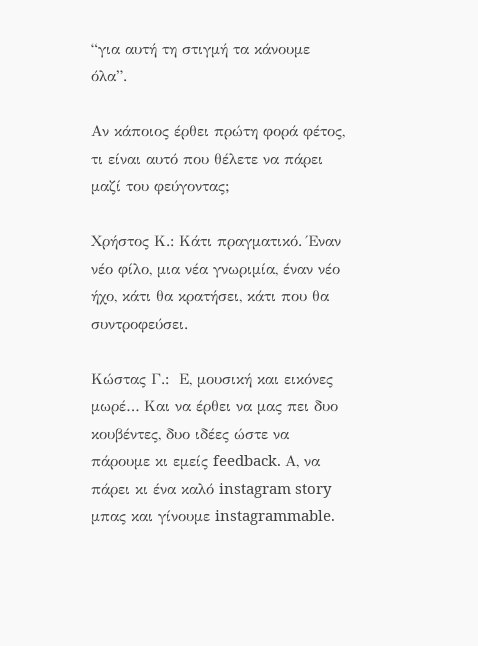“για αυτή τη στιγμή τα κάνουμε όλα”.

Αν κάποιος έρθει πρώτη φορά φέτος, τι είναι αυτό που θέλετε να πάρει μαζί του φεύγοντας;

Χρήστος Κ.: Κάτι πραγματικό. Έναν νέο φίλο, μια νέα γνωριμία, έναν νέο ήχο, κάτι θα κρατήσει, κάτι που θα συντροφεύσει.

Κώστας Γ.:  Ε, μουσική και εικόνες μωρέ… Και να έρθει να μας πει δυο κουβέντες, δυο ιδέες ώστε να πάρουμε κι εμείς feedback. Α, να πάρει κι ένα καλό instagram story μπας και γίνουμε instagrammable.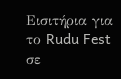Εισιτήρια για το Rudu Fest σε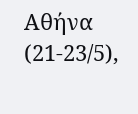Αθήνα (21-23/5),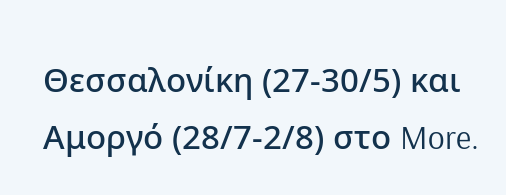Θεσσαλονίκη (27-30/5) και Αμοργό (28/7-2/8) στο More.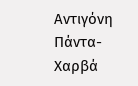Αντιγόνη Πάντα-Χαρβά